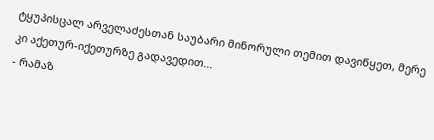ტყუპისცალ არველაძესთან საუბარი მინორული თემით დავიწყეთ, მერე კი აქეთურ-იქეთურზე გადავედით...
- რამაზ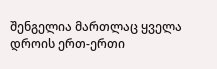შენგელია მართლაც ყველა დროის ერთ-ერთი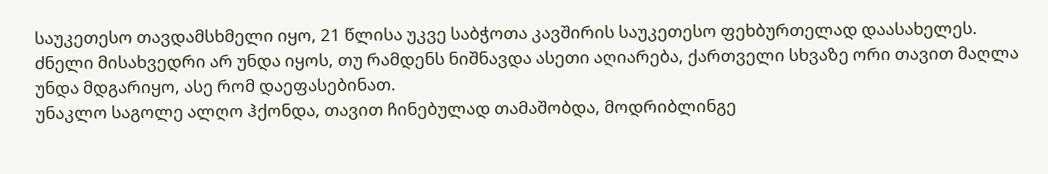საუკეთესო თავდამსხმელი იყო, 21 წლისა უკვე საბჭოთა კავშირის საუკეთესო ფეხბურთელად დაასახელეს.
ძნელი მისახვედრი არ უნდა იყოს, თუ რამდენს ნიშნავდა ასეთი აღიარება, ქართველი სხვაზე ორი თავით მაღლა უნდა მდგარიყო, ასე რომ დაეფასებინათ.
უნაკლო საგოლე ალღო ჰქონდა, თავით ჩინებულად თამაშობდა, მოდრიბლინგე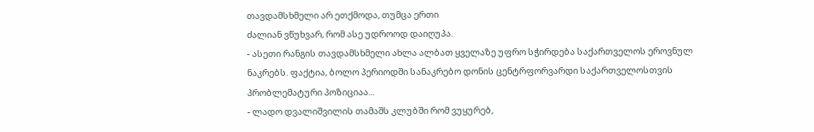თავდამსხმელი არ ეთქმოდა, თუმცა ერთი
ძალიან ვწუხვარ, რომ ასე უდროოდ დაიღუპა.
- ასეთი რანგის თავდამსხმელი ახლა ალბათ ყველაზე უფრო სჭირდება საქართველოს ეროვნულ ნაკრებს. ფაქტია, ბოლო პერიოდში სანაკრებო დონის ცენტრფორვარდი საქართველოსთვის პრობლემატური პოზიციაა...
- ლადო დვალიშვილის თამაშს კლუბში რომ ვუყურებ,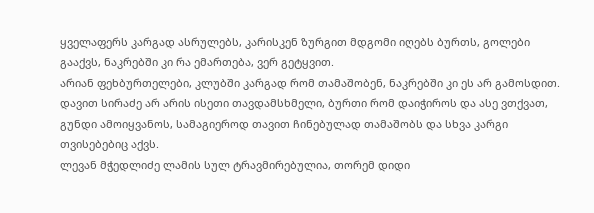ყველაფერს კარგად ასრულებს, კარისკენ ზურგით მდგომი იღებს ბურთს, გოლები გააქვს, ნაკრებში კი რა ემართება, ვერ გეტყვით.
არიან ფეხბურთელები, კლუბში კარგად რომ თამაშობენ, ნაკრებში კი ეს არ გამოსდით.
დავით სირაძე არ არის ისეთი თავდამსხმელი, ბურთი რომ დაიჭიროს და ასე ვთქვათ, გუნდი ამოიყვანოს, სამაგიეროდ თავით ჩინებულად თამაშობს და სხვა კარგი თვისებებიც აქვს.
ლევან მჭედლიძე ლამის სულ ტრავმირებულია, თორემ დიდი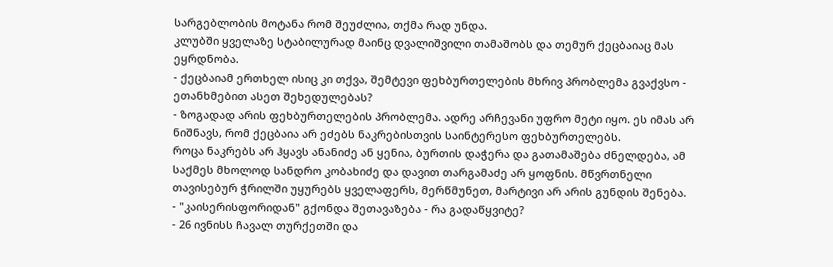სარგებლობის მოტანა რომ შეუძლია, თქმა რად უნდა.
კლუბში ყველაზე სტაბილურად მაინც დვალიშვილი თამაშობს და თემურ ქეცბაიაც მას ეყრდნობა.
- ქეცბაიამ ერთხელ ისიც კი თქვა, შემტევი ფეხბურთელების მხრივ პრობლემა გვაქვსო - ეთანხმებით ასეთ შეხედულებას?
- ზოგადად არის ფეხბურთელების პრობლემა. ადრე არჩევანი უფრო მეტი იყო. ეს იმას არ ნიშნავს, რომ ქეცბაია არ ეძებს ნაკრებისთვის საინტერესო ფეხბურთელებს.
როცა ნაკრებს არ ჰყავს ანანიძე ან ყენია, ბურთის დაჭერა და გათამაშება ძნელდება, ამ საქმეს მხოლოდ სანდრო კობახიძე და დავით თარგამაძე არ ყოფნის. მწვრთნელი თავისებურ ჭრილში უყურებს ყველაფერს, მერწმუნეთ, მარტივი არ არის გუნდის შენება.
- "კაისერისფორიდან" გქონდა შეთავაზება - რა გადაწყვიტე?
- 26 ივნისს ჩავალ თურქეთში და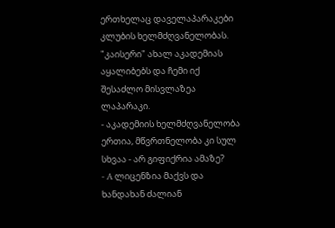ერთხელაც დაველაპარაკები კლუბის ხელმძღვანელობას. "კაისერი" ახალ აკადემიას აყალიბებს და ჩემი იქ შესაძლო მისვლაზეა ლაპარაკი.
- აკადემიის ხელმძღვანელობა ერთია, მწვრთნელობა კი სულ სხვაა - არ გიფიქრია ამაზე?
- A ლიცენზია მაქვს და ხანდახან ძალიან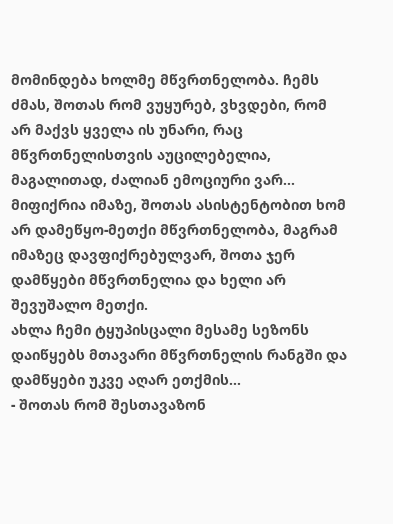მომინდება ხოლმე მწვრთნელობა. ჩემს ძმას, შოთას რომ ვუყურებ, ვხვდები, რომ არ მაქვს ყველა ის უნარი, რაც მწვრთნელისთვის აუცილებელია, მაგალითად, ძალიან ემოციური ვარ...
მიფიქრია იმაზე, შოთას ასისტენტობით ხომ არ დამეწყო-მეთქი მწვრთნელობა, მაგრამ იმაზეც დავფიქრებულვარ, შოთა ჯერ დამწყები მწვრთნელია და ხელი არ შევუშალო მეთქი.
ახლა ჩემი ტყუპისცალი მესამე სეზონს დაიწყებს მთავარი მწვრთნელის რანგში და დამწყები უკვე აღარ ეთქმის...
- შოთას რომ შესთავაზონ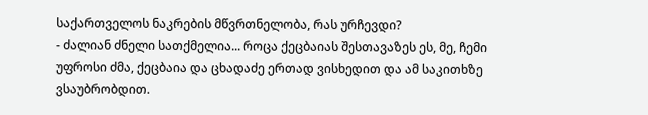საქართველოს ნაკრების მწვრთნელობა, რას ურჩევდი?
- ძალიან ძნელი სათქმელია... როცა ქეცბაიას შესთავაზეს ეს, მე, ჩემი უფროსი ძმა, ქეცბაია და ცხადაძე ერთად ვისხედით და ამ საკითხზე ვსაუბრობდით.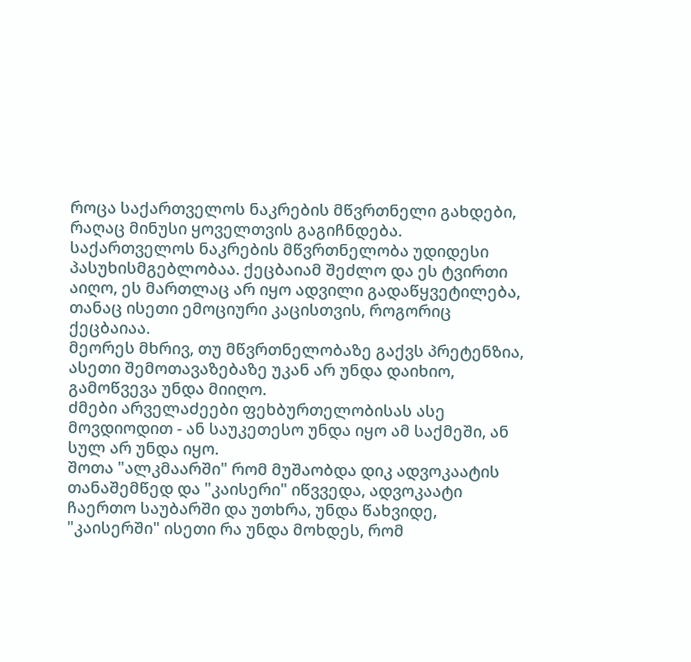როცა საქართველოს ნაკრების მწვრთნელი გახდები, რაღაც მინუსი ყოველთვის გაგიჩნდება.
საქართველოს ნაკრების მწვრთნელობა უდიდესი პასუხისმგებლობაა. ქეცბაიამ შეძლო და ეს ტვირთი აიღო, ეს მართლაც არ იყო ადვილი გადაწყვეტილება, თანაც ისეთი ემოციური კაცისთვის, როგორიც ქეცბაიაა.
მეორეს მხრივ, თუ მწვრთნელობაზე გაქვს პრეტენზია, ასეთი შემოთავაზებაზე უკან არ უნდა დაიხიო, გამოწვევა უნდა მიიღო.
ძმები არველაძეები ფეხბურთელობისას ასე მოვდიოდით - ან საუკეთესო უნდა იყო ამ საქმეში, ან სულ არ უნდა იყო.
შოთა "ალკმაარში" რომ მუშაობდა დიკ ადვოკაატის თანაშემწედ და "კაისერი" იწვვედა, ადვოკაატი ჩაერთო საუბარში და უთხრა, უნდა წახვიდე, "კაისერში" ისეთი რა უნდა მოხდეს, რომ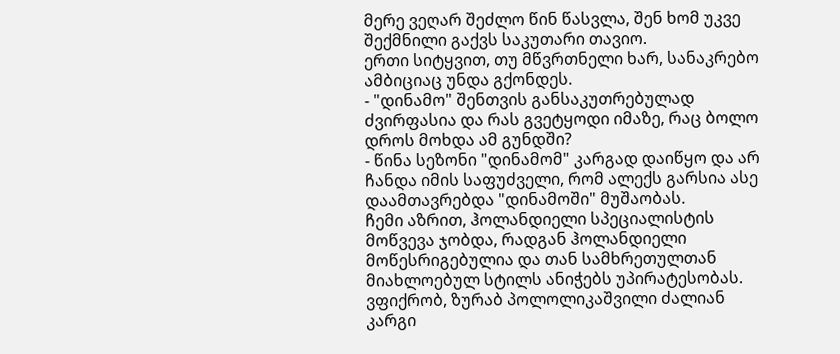მერე ვეღარ შეძლო წინ წასვლა, შენ ხომ უკვე შექმნილი გაქვს საკუთარი თავიო.
ერთი სიტყვით, თუ მწვრთნელი ხარ, სანაკრებო ამბიციაც უნდა გქონდეს.
- "დინამო" შენთვის განსაკუთრებულად ძვირფასია და რას გვეტყოდი იმაზე, რაც ბოლო დროს მოხდა ამ გუნდში?
- წინა სეზონი "დინამომ" კარგად დაიწყო და არ ჩანდა იმის საფუძველი, რომ ალექს გარსია ასე დაამთავრებდა "დინამოში" მუშაობას.
ჩემი აზრით, ჰოლანდიელი სპეციალისტის მოწვევა ჯობდა, რადგან ჰოლანდიელი მოწესრიგებულია და თან სამხრეთულთან მიახლოებულ სტილს ანიჭებს უპირატესობას.
ვფიქრობ, ზურაბ პოლოლიკაშვილი ძალიან კარგი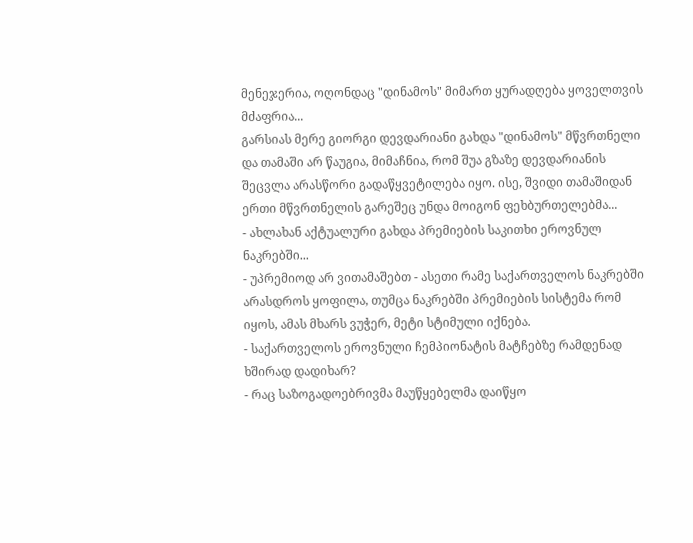მენეჯერია, ოღონდაც "დინამოს" მიმართ ყურადღება ყოველთვის მძაფრია...
გარსიას მერე გიორგი დევდარიანი გახდა "დინამოს" მწვრთნელი და თამაში არ წაუგია, მიმაჩნია, რომ შუა გზაზე დევდარიანის შეცვლა არასწორი გადაწყვეტილება იყო. ისე, შვიდი თამაშიდან ერთი მწვრთნელის გარეშეც უნდა მოიგონ ფეხბურთელებმა...
- ახლახან აქტუალური გახდა პრემიების საკითხი ეროვნულ ნაკრებში...
- უპრემიოდ არ ვითამაშებთ - ასეთი რამე საქართველოს ნაკრებში არასდროს ყოფილა, თუმცა ნაკრებში პრემიების სისტემა რომ იყოს, ამას მხარს ვუჭერ, მეტი სტიმული იქნება.
- საქართველოს ეროვნული ჩემპიონატის მატჩებზე რამდენად ხშირად დადიხარ?
- რაც საზოგადოებრივმა მაუწყებელმა დაიწყო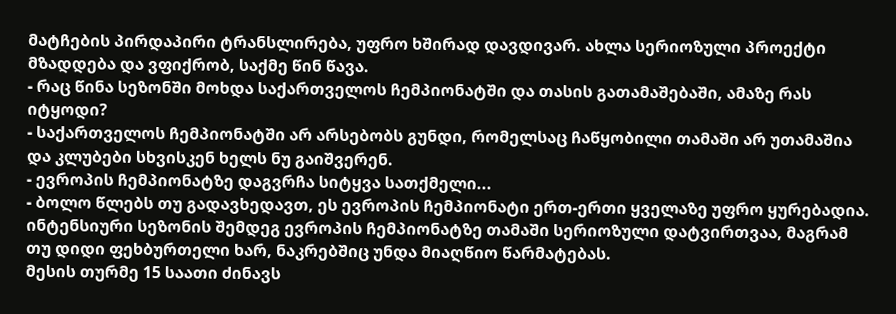მატჩების პირდაპირი ტრანსლირება, უფრო ხშირად დავდივარ. ახლა სერიოზული პროექტი მზადდება და ვფიქრობ, საქმე წინ წავა.
- რაც წინა სეზონში მოხდა საქართველოს ჩემპიონატში და თასის გათამაშებაში, ამაზე რას იტყოდი?
- საქართველოს ჩემპიონატში არ არსებობს გუნდი, რომელსაც ჩაწყობილი თამაში არ უთამაშია და კლუბები სხვისკენ ხელს ნუ გაიშვერენ.
- ევროპის ჩემპიონატზე დაგვრჩა სიტყვა სათქმელი...
- ბოლო წლებს თუ გადავხედავთ, ეს ევროპის ჩემპიონატი ერთ-ერთი ყველაზე უფრო ყურებადია.
ინტენსიური სეზონის შემდეგ ევროპის ჩემპიონატზე თამაში სერიოზული დატვირთვაა, მაგრამ თუ დიდი ფეხბურთელი ხარ, ნაკრებშიც უნდა მიაღწიო წარმატებას.
მესის თურმე 15 საათი ძინავს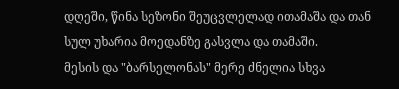დღეში, წინა სეზონი შეუცვლელად ითამაშა და თან სულ უხარია მოედანზე გასვლა და თამაში.
მესის და "ბარსელონას" მერე ძნელია სხვა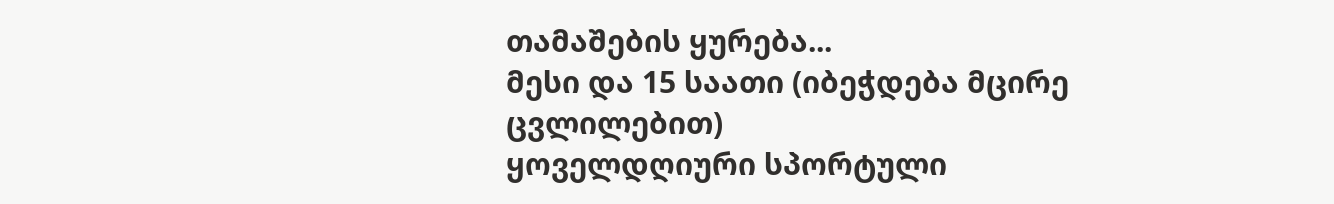თამაშების ყურება...
მესი და 15 საათი (იბეჭდება მცირე ცვლილებით)
ყოველდღიური სპორტული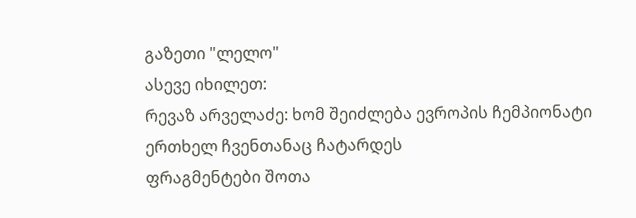გაზეთი "ლელო"
ასევე იხილეთ:
რევაზ არველაძე: ხომ შეიძლება ევროპის ჩემპიონატი ერთხელ ჩვენთანაც ჩატარდეს
ფრაგმენტები შოთა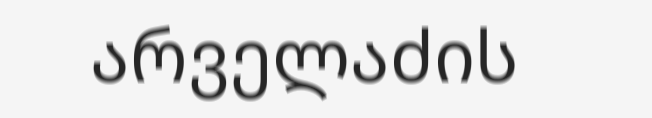არველაძის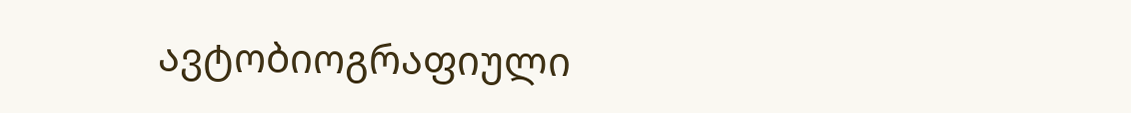ავტობიოგრაფიული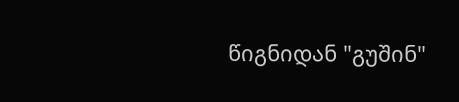წიგნიდან "გუშინ"